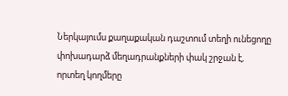Ներկայումս քաղաքական դաշտում տեղի ունեցողը փոխադարձ մեղադրանքների փակ շրջան է, որտեղ կողմերը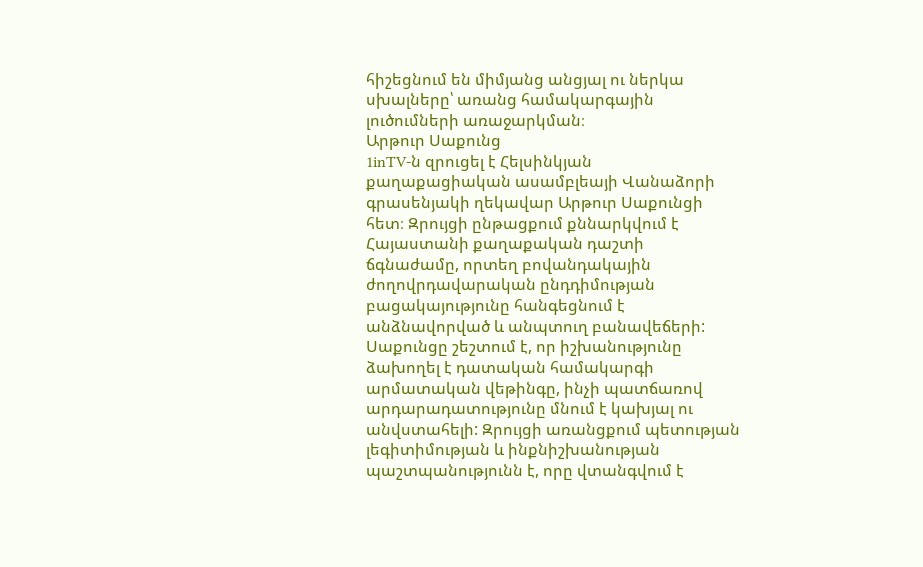հիշեցնում են միմյանց անցյալ ու ներկա սխալները՝ առանց համակարգային լուծումների առաջարկման։
Արթուր Սաքունց
1inTV‑ն զրուցել է Հելսինկյան քաղաքացիական ասամբլեայի Վանաձորի գրասենյակի ղեկավար Արթուր Սաքունցի հետ։ Զրույցի ընթացքում քննարկվում է Հայաստանի քաղաքական դաշտի ճգնաժամը, որտեղ բովանդակային ժողովրդավարական ընդդիմության բացակայությունը հանգեցնում է անձնավորված և անպտուղ բանավեճերի: Սաքունցը շեշտում է, որ իշխանությունը ձախողել է դատական համակարգի արմատական վեթինգը, ինչի պատճառով արդարադատությունը մնում է կախյալ ու անվստահելի: Զրույցի առանցքում պետության լեգիտիմության և ինքնիշխանության պաշտպանությունն է, որը վտանգվում է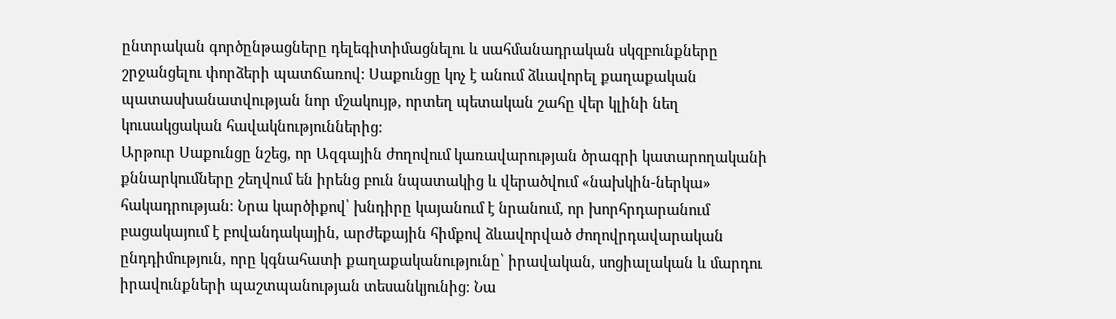ընտրական գործընթացները դելեգիտիմացնելու և սահմանադրական սկզբունքները շրջանցելու փորձերի պատճառով: Սաքունցը կոչ է անում ձևավորել քաղաքական պատասխանատվության նոր մշակույթ, որտեղ պետական շահը վեր կլինի նեղ կուսակցական հավակնություններից:
Արթուր Սաքունցը նշեց, որ Ազգային ժողովում կառավարության ծրագրի կատարողականի քննարկումները շեղվում են իրենց բուն նպատակից և վերածվում «նախկին-ներկա» հակադրության։ Նրա կարծիքով՝ խնդիրը կայանում է նրանում, որ խորհրդարանում բացակայում է բովանդակային, արժեքային հիմքով ձևավորված ժողովրդավարական ընդդիմություն, որը կգնահատի քաղաքականությունը՝ իրավական, սոցիալական և մարդու իրավունքների պաշտպանության տեսանկյունից։ Նա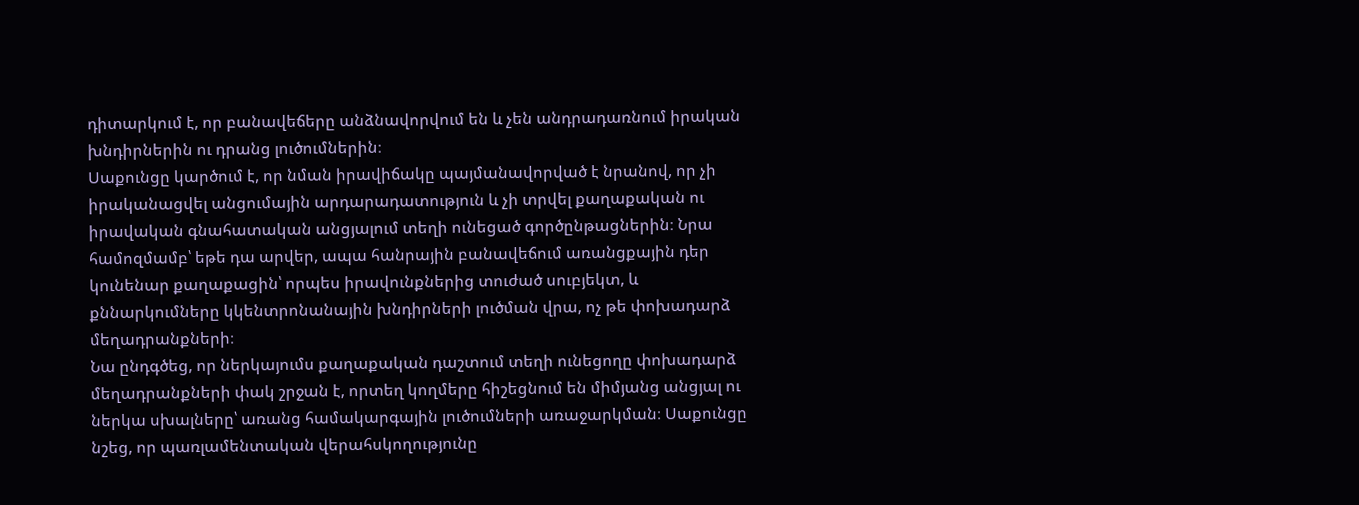դիտարկում է, որ բանավեճերը անձնավորվում են և չեն անդրադառնում իրական խնդիրներին ու դրանց լուծումներին։
Սաքունցը կարծում է, որ նման իրավիճակը պայմանավորված է նրանով, որ չի իրականացվել անցումային արդարադատություն և չի տրվել քաղաքական ու իրավական գնահատական անցյալում տեղի ունեցած գործընթացներին։ Նրա համոզմամբ՝ եթե դա արվեր, ապա հանրային բանավեճում առանցքային դեր կունենար քաղաքացին՝ որպես իրավունքներից տուժած սուբյեկտ, և քննարկումները կկենտրոնանային խնդիրների լուծման վրա, ոչ թե փոխադարձ մեղադրանքների։
Նա ընդգծեց, որ ներկայումս քաղաքական դաշտում տեղի ունեցողը փոխադարձ մեղադրանքների փակ շրջան է, որտեղ կողմերը հիշեցնում են միմյանց անցյալ ու ներկա սխալները՝ առանց համակարգային լուծումների առաջարկման։ Սաքունցը նշեց, որ պառլամենտական վերահսկողությունը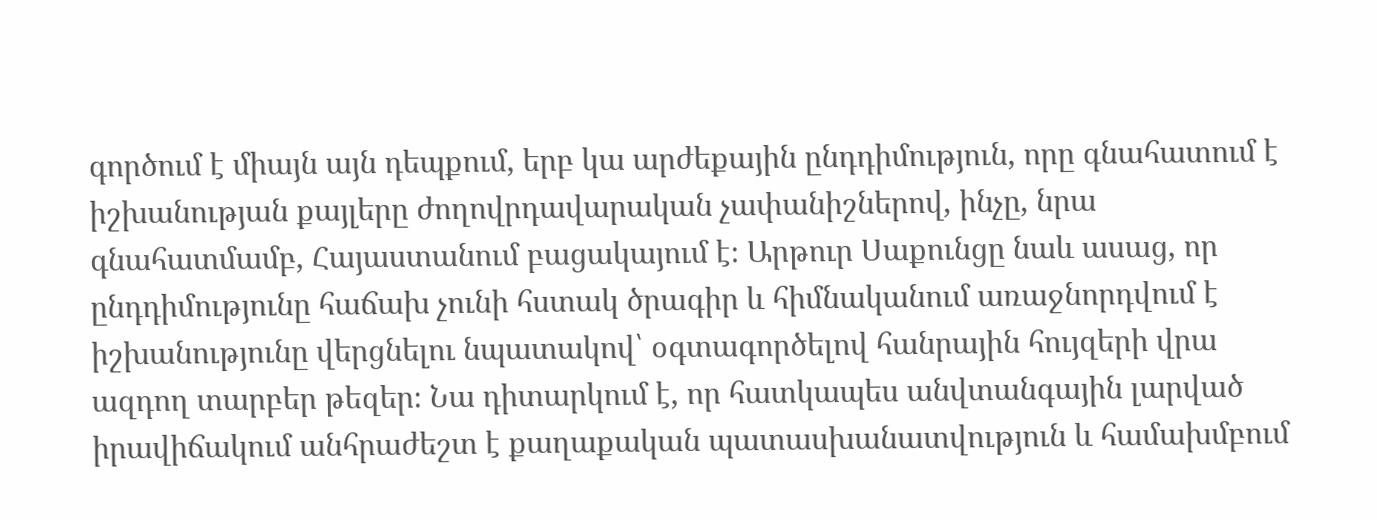գործում է միայն այն դեպքում, երբ կա արժեքային ընդդիմություն, որը գնահատում է իշխանության քայլերը ժողովրդավարական չափանիշներով, ինչը, նրա գնահատմամբ, Հայաստանում բացակայում է։ Արթուր Սաքունցը նաև ասաց, որ ընդդիմությունը հաճախ չունի հստակ ծրագիր և հիմնականում առաջնորդվում է իշխանությունը վերցնելու նպատակով՝ օգտագործելով հանրային հույզերի վրա ազդող տարբեր թեզեր։ Նա դիտարկում է, որ հատկապես անվտանգային լարված իրավիճակում անհրաժեշտ է քաղաքական պատասխանատվություն և համախմբում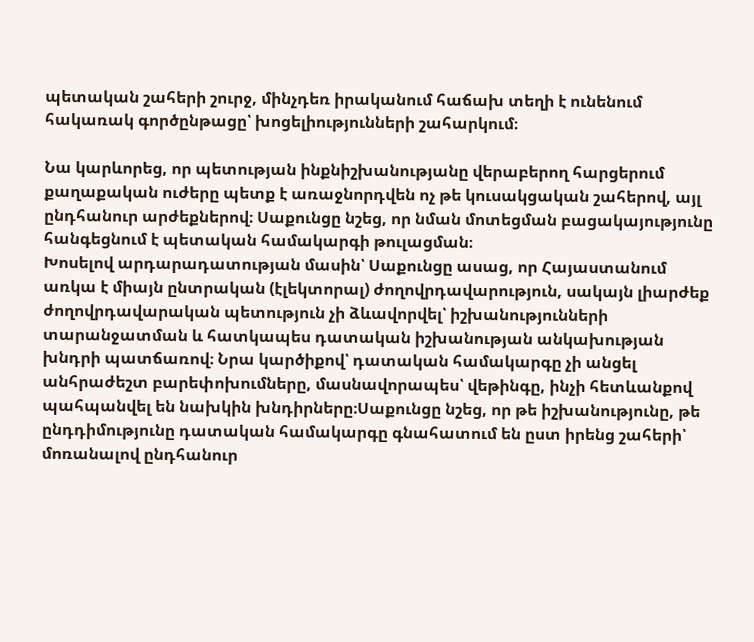պետական շահերի շուրջ, մինչդեռ իրականում հաճախ տեղի է ունենում հակառակ գործընթացը՝ խոցելիությունների շահարկում։

Նա կարևորեց, որ պետության ինքնիշխանությանը վերաբերող հարցերում քաղաքական ուժերը պետք է առաջնորդվեն ոչ թե կուսակցական շահերով, այլ ընդհանուր արժեքներով։ Սաքունցը նշեց, որ նման մոտեցման բացակայությունը հանգեցնում է պետական համակարգի թուլացման։
Խոսելով արդարադատության մասին՝ Սաքունցը ասաց, որ Հայաստանում առկա է միայն ընտրական (էլեկտորալ) ժողովրդավարություն, սակայն լիարժեք ժողովրդավարական պետություն չի ձևավորվել՝ իշխանությունների տարանջատման և հատկապես դատական իշխանության անկախության խնդրի պատճառով։ Նրա կարծիքով՝ դատական համակարգը չի անցել անհրաժեշտ բարեփոխումները, մասնավորապես՝ վեթինգը, ինչի հետևանքով պահպանվել են նախկին խնդիրները։Սաքունցը նշեց, որ թե իշխանությունը, թե ընդդիմությունը դատական համակարգը գնահատում են ըստ իրենց շահերի՝ մոռանալով ընդհանուր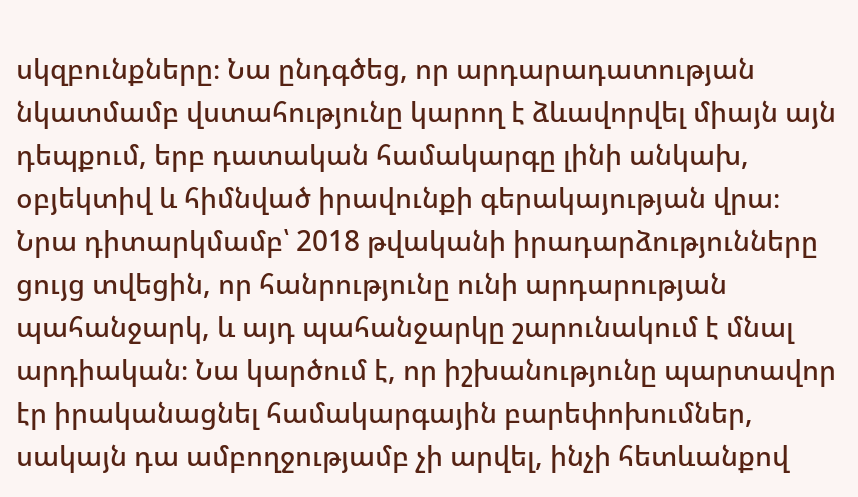սկզբունքները։ Նա ընդգծեց, որ արդարադատության նկատմամբ վստահությունը կարող է ձևավորվել միայն այն դեպքում, երբ դատական համակարգը լինի անկախ, օբյեկտիվ և հիմնված իրավունքի գերակայության վրա։
Նրա դիտարկմամբ՝ 2018 թվականի իրադարձությունները ցույց տվեցին, որ հանրությունը ունի արդարության պահանջարկ, և այդ պահանջարկը շարունակում է մնալ արդիական։ Նա կարծում է, որ իշխանությունը պարտավոր էր իրականացնել համակարգային բարեփոխումներ, սակայն դա ամբողջությամբ չի արվել, ինչի հետևանքով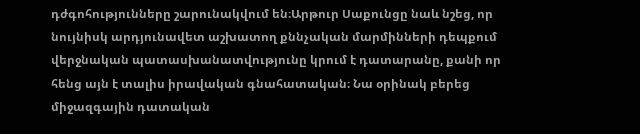դժգոհությունները շարունակվում են։Արթուր Սաքունցը նաև նշեց, որ նույնիսկ արդյունավետ աշխատող քննչական մարմինների դեպքում վերջնական պատասխանատվությունը կրում է դատարանը, քանի որ հենց այն է տալիս իրավական գնահատական։ Նա օրինակ բերեց միջազգային դատական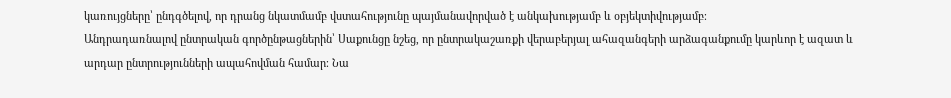կառույցները՝ ընդգծելով, որ դրանց նկատմամբ վստահությունը պայմանավորված է անկախությամբ և օբյեկտիվությամբ։
Անդրադառնալով ընտրական գործընթացներին՝ Սաքունցը նշեց, որ ընտրակաշառքի վերաբերյալ ահազանգերի արձագանքումը կարևոր է ազատ և արդար ընտրությունների ապահովման համար։ Նա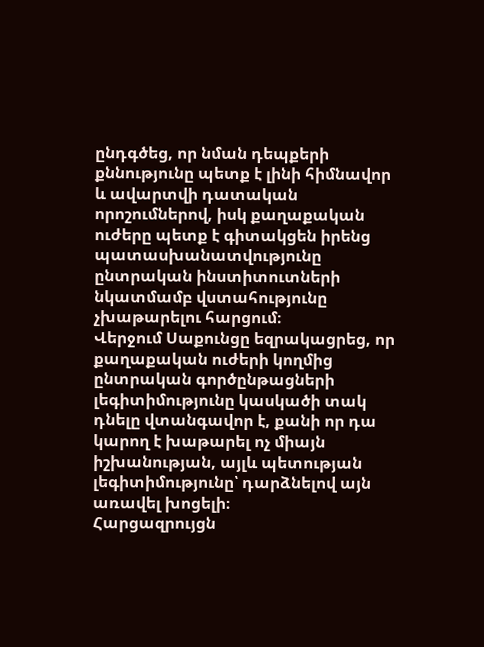ընդգծեց, որ նման դեպքերի քննությունը պետք է լինի հիմնավոր և ավարտվի դատական որոշումներով, իսկ քաղաքական ուժերը պետք է գիտակցեն իրենց պատասխանատվությունը ընտրական ինստիտուտների նկատմամբ վստահությունը չխաթարելու հարցում։
Վերջում Սաքունցը եզրակացրեց, որ քաղաքական ուժերի կողմից ընտրական գործընթացների լեգիտիմությունը կասկածի տակ դնելը վտանգավոր է, քանի որ դա կարող է խաթարել ոչ միայն իշխանության, այլև պետության լեգիտիմությունը՝ դարձնելով այն առավել խոցելի։
Հարցազրույցն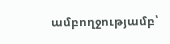ամբողջությամբ՝